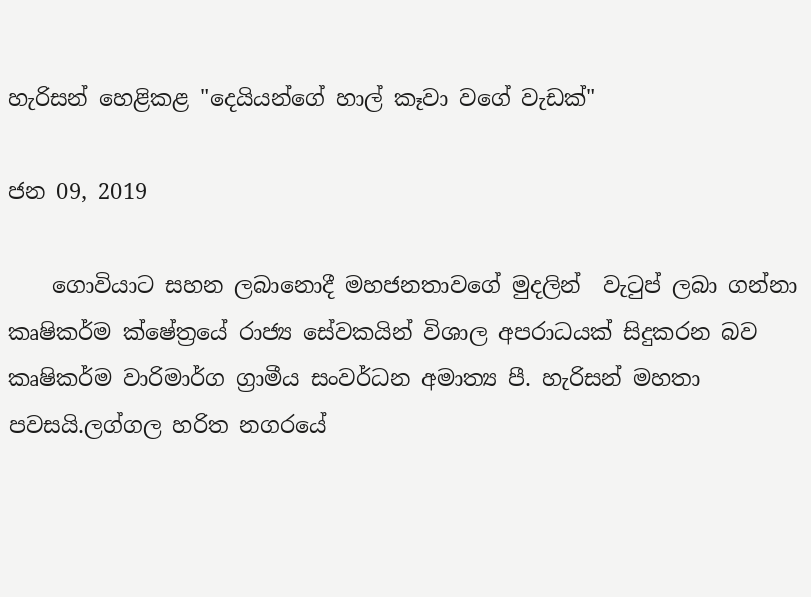හැරිසන් හෙළිකළ "දෙයියන්ගේ හාල් කෑවා වගේ වැඩක්"

ජන 09, 2019

    ගොවියාට සහන ලබානොදී මහජනතාවගේ මුදලින්  වැටුප් ලබා ගන්නා කෘෂිකර්ම ක්ෂේත්‍රයේ රාජ්‍ය සේවකයින් විශාල අපරාධයක් සිදුකරන බව කෘෂිකර්ම වාරිමාර්ග ග්‍රාමීය සංවර්ධන අමාත්‍ය පී. හැරිසන් මහතා පවසයි.ලග්ගල හරිත නගරයේ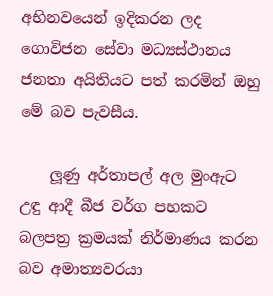අභිනවයෙන් ඉදිකරන ලද ගොවිජන සේවා මධ්‍යස්ථානය ජනතා අයිතියට පත් කරමින් ඔහු මේ බව පැවසීය.

    ලූණු අර්තාපල් අල මුංඇට උඳු ආදී බීජ වර්ග පහකට බලපත්‍ර ක්‍රමයක් නිර්මාණය කරන බව අමාත්‍යවරයා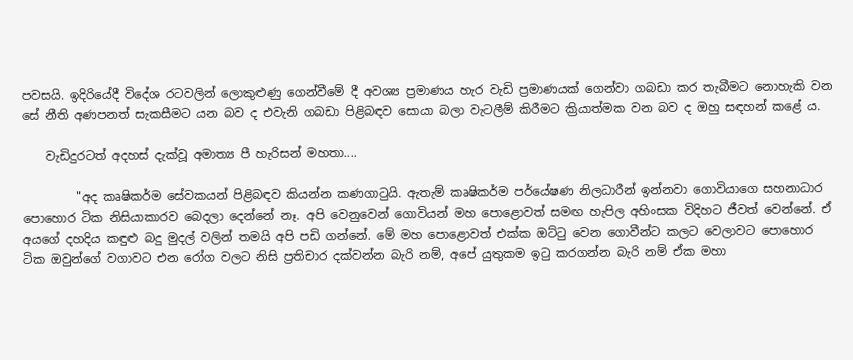පවසයි. ඉදිරියේදී විදේශ රටවලින් ලොකුළුණු ගෙන්වීමේ දී අවශ්‍ය ප්‍රමාණය හැර වැඩි ප්‍රමාණයක් ගෙන්වා ගබඩා කර තැබීමට නොහැකි වන සේ නීති අණපනත් සැකසීමට යන බව ද එවැනි ගබඩා පිළිබඳව සොයා බලා වැටලීම් කිරීමට ක්‍රියාත්මක වන බව ද ඔහු සඳහන් කළේ ය.

    වැඩිදුරටත් අදහස් දැක්වූ අමාත්‍ය පී හැරිසන් මහතා....

         "අද කෘෂිකර්ම සේවකයන් පිළිබඳව කියන්න කණගාටුයි. ඇතැම් කෘෂිකර්ම පර්යේෂණ නිලධාරීන් ඉන්නවා ගොවියාගෙ සහනාධාර පොහොර ටික නිසියාකාරව බෙදලා දෙන්නේ නෑ. අපි වෙනුවෙන් ගොවියන් මහ පොළොවත් සමඟ හැපිල අහිංසක විදිහට ජීවත් වෙන්නේ. ඒ අයගේ දහදිය කඳුළු බදු මුදල් වලින් තමයි අපි පඩි ගන්නේ. මේ මහ පොළොවත් එක්ක ඔට්ටු වෙන ගොවීන්ට කලට වෙලාවට පොහොර ටික ඔවුන්ගේ වගාවට එන රෝග වලට නිසි ප්‍රතිචාර දක්වන්න බැරි නම්, අපේ යුතුකම ඉටු කරගන්න බැරි නම් ඒක මහා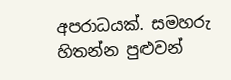අපරාධයක්. සමහරු හිතන්න පුළුවන්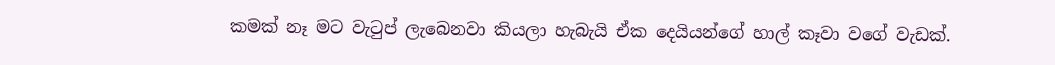කමක් නෑ මට වැටුප් ලැබෙනවා කියලා හැබැයි ඒක දෙයියන්ගේ හාල් කෑවා වගේ වැඩක්.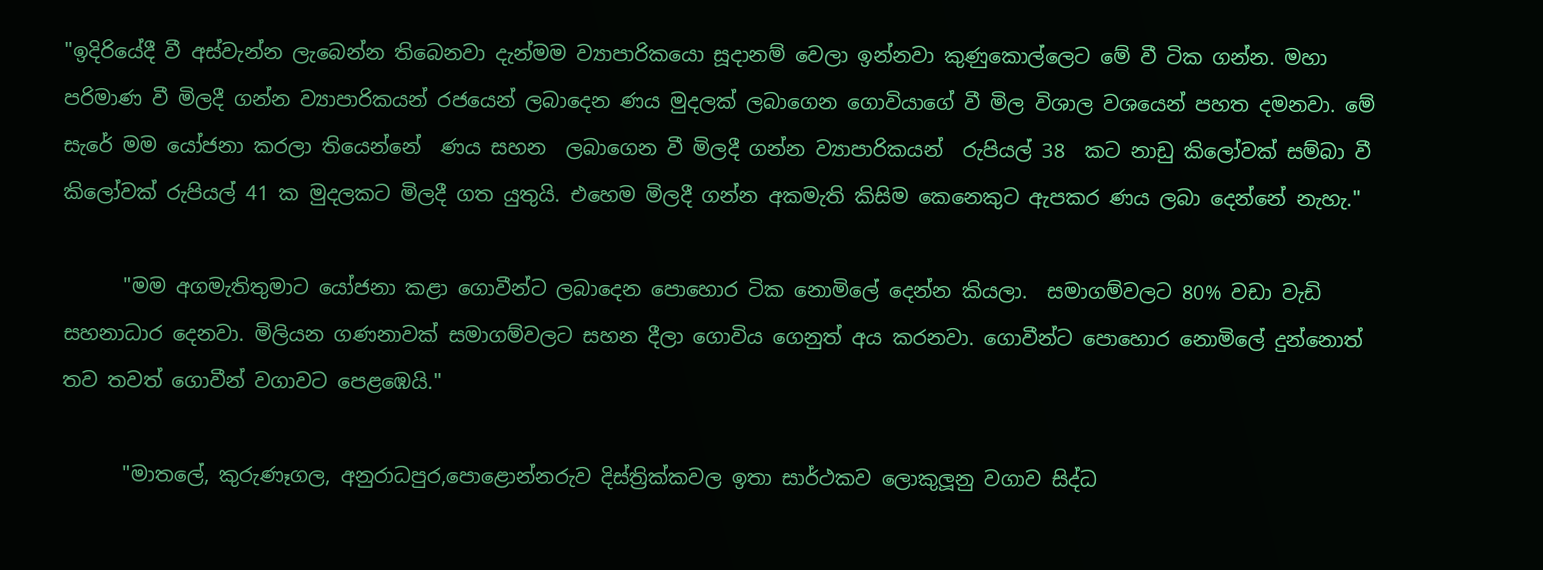"ඉදිරියේදී වී අස්වැන්න ලැබෙන්න තිබෙනවා දැන්මම ව්‍යාපාරිකයො සූදානම් වෙලා ඉන්නවා කුණුකොල්ලෙට මේ වී ටික ගන්න. මහා පරිමාණ වී මිලදී ගන්න ව්‍යාපාරිකයන් රජයෙන් ලබාදෙන ණය මුදලක් ලබාගෙන ගොවියාගේ වී මිල විශාල වශයෙන් පහත දමනවා. මේ සැරේ මම යෝජනා කරලා තියෙන්නේ  ණය සහන  ලබාගෙන වී මිලදී ගන්න ව්‍යාපාරිකයන්  රුපියල් 38  කට නාඩු කිලෝවක් සම්බා වී කිලෝවක් රුපියල් 41 ක මුදලකට මිලදී ගත යුතුයි. එහෙම මිලදී ගන්න අකමැති කිසිම කෙනෙකුට ඇපකර ණය ලබා දෙන්නේ නැහැ."

      "මම අගමැතිතුමාට යෝජනා කළා ගොවීන්ට ලබාදෙන පොහොර ටික නොමිලේ දෙන්න කියලා.  සමාගම්වලට 80% වඩා වැඩි සහනාධාර දෙනවා. මිලියන ගණනාවක් සමාගම්වලට සහන දීලා ගොවිය ගෙනුත් අය කරනවා. ගොවීන්ට පොහොර නොමිලේ දුන්නොත් තව තවත් ගොවීන් වගාවට පෙළඹෙයි."

      "මාතලේ, කුරුණෑගල, අනුරාධපුර,පොළොන්නරුව දිස්ත්‍රික්කවල ඉතා සාර්ථකව ලොකුලූනු වගාව සිද්ධ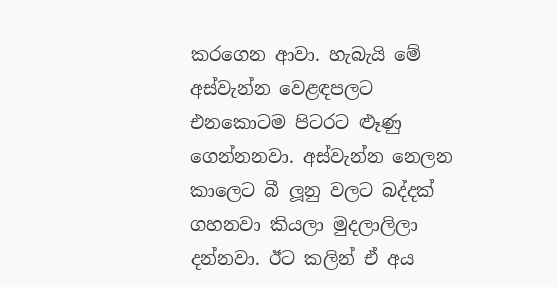කරගෙන ආවා. හැබැයි මේ අස්වැන්න වෙළඳපලට එනකොටම පිටරට ළූණු ගෙන්නනවා. අස්වැන්න නෙලන කාලෙට බී ලූනු වලට බද්දක් ගහනවා කියලා මුදලාලිලා දන්නවා. ඊට කලින් ඒ අය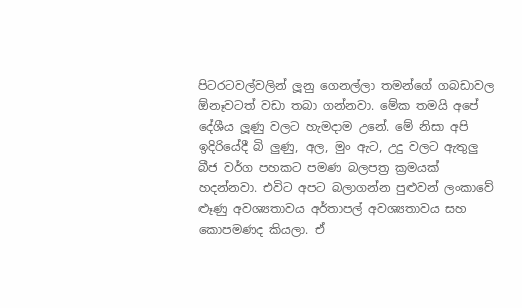පිටරටවල්වලින් ලූනු ගෙනල්ලා තමන්ගේ ගබඩාවල ඕනෑවටත් වඩා තබා ගන්නවා. මේක තමයි අපේ දේශීය ලූණු වලට හැමදාම උනේ. මේ නිසා අපි ඉදිරියේදී බි ලුණු, අල, මුං ඇට, උදු වලට ඇතුලු බීජ වර්ග පහකට පමණ බලපත්‍ර ක්‍රමයක් හදන්නවා. එවිට අපට බලාගන්න පුළුවන් ලංකාවේ ළූණු අවශ්‍යතාවය අර්තාපල් අවශ්‍යතාවය සහ කොපමණද කියලා. ඒ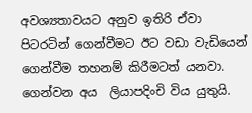අවශ්‍යතාවයට අනුව ඉතිරි ඒවා පිටරටින් ගෙන්වීමට ඊට වඩා වැඩියෙන් ගෙන්වීම තහනම් කිරීමටත් යනවා. ගෙන්වන අය  ලියාපදිංචි විය යුතුයි.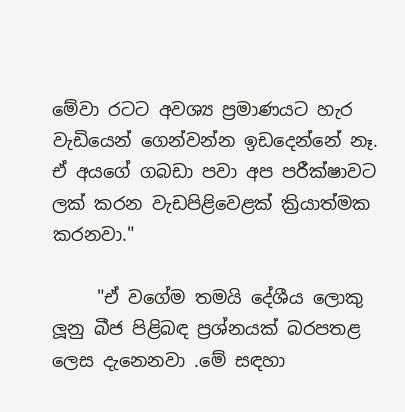මේවා රටට අවශ්‍ය ප්‍රමාණයට හැර වැඩියෙන් ගෙන්වන්න ඉඩදෙන්නේ නෑ. ඒ අයගේ ගබඩා පවා අප පරීක්ෂාවට ලක් කරන වැඩපිළිවෙළක් ක්‍රියාත්මක කරනවා."

     "ඒ වගේම තමයි දේශීය ලොකු ලූනු බීජ පිළිබඳ ප්‍රශ්නයක් බරපතළ ලෙස දැනෙනවා .මේ සඳහා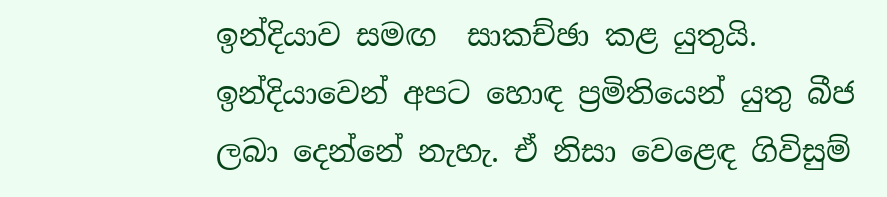ඉන්දියාව සමඟ  සාකච්ඡා කළ යුතුයි. ඉන්දියාවෙන් අපට හොඳ ප්‍රමිතියෙන් යුතු බීජ ලබා දෙන්නේ නැහැ. ඒ නිසා වෙළෙඳ ගිවිසුම්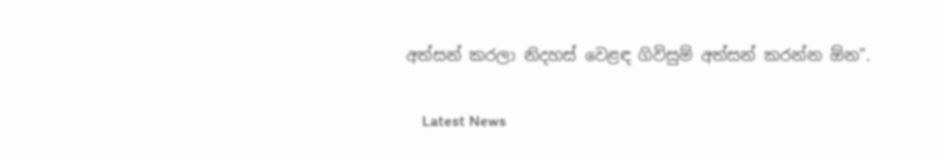අත්සන් කරලා නිදහස් වෙළඳ ගිවිසුම් අත්සන් කරන්න ඕන".

    Latest News